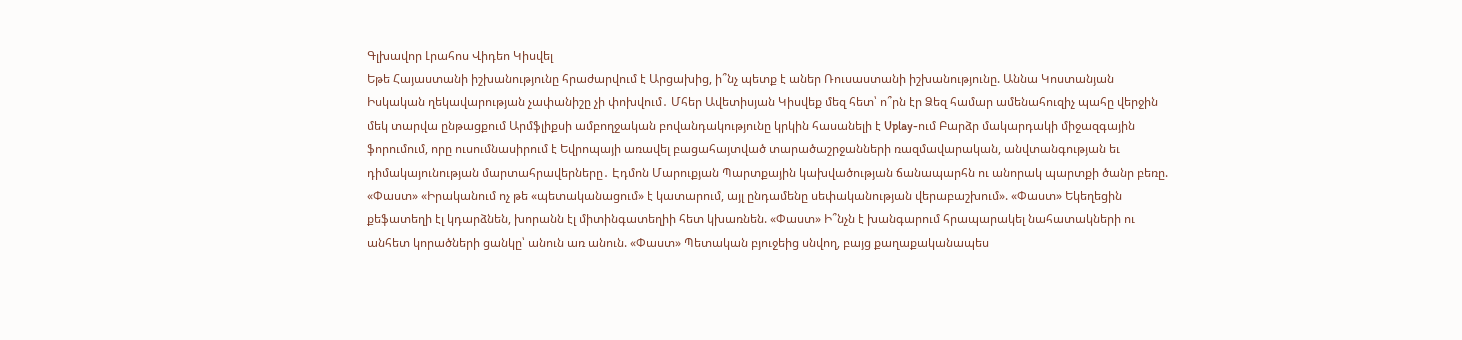Գլխավոր Լրահոս Վիդեո Կիսվել
Եթե Հայաստանի իշխանությունը հրաժարվում է Արցախից, ի՞նչ պետք է աներ Ռուսաստանի իշխանությունը. Աննա Կոստանյան Իսկական ղեկավարության չափանիշը չի փոխվում․ Մհեր Ավետիսյան Կիսվեք մեզ հետ՝ ո՞րն էր Ձեզ համար ամենահուզիչ պահը վերջին մեկ տարվա ընթացքում Արմֆլիքսի ամբողջական բովանդակությունը կրկին հասանելի է Uplay-ում Բարձր մակարդակի միջազգային ֆորումում, որը ուսումնասիրում է Եվրոպայի առավել բացահայտված տարածաշրջանների ռազմավարական, անվտանգության եւ դիմակայունության մարտահրավերները․ Էդմոն Մարուքյան Պարտքային կախվածության ճանապարհն ու անորակ պարտքի ծանր բեռը. «Փաստ» «Իրականում ոչ թե «պետականացում» է կատարում, այլ ընդամենը սեփականության վերաբաշխում». «Փաստ» Եկեղեցին քեֆատեղի էլ կդարձնեն, խորանն էլ միտինգատեղիի հետ կխառնեն. «Փաստ» Ի՞նչն է խանգարում հրապարակել նահատակների ու անհետ կորածների ցանկը՝ անուն առ անուն. «Փաստ» Պետական բյուջեից սնվող, բայց քաղաքականապես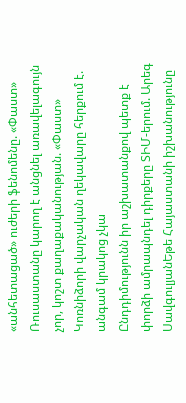«անհետացած» ուժերի ֆենոմենը. «Փաստ» Ռուսաստանը կարող է անցնել առավելագույն չոր, կոշտ քաղաքականության. «Փաստ» Կոռնիձորի վարչական ղեկավարը հերքում է. անգամ կրակոց չկա
Ընդդիմությունն իր աշխատանքով պետք է փորձի ամրապնդել դիրքերը ՏԻՄ-երում. Արեգ ՍավգուլյանԵթե Հայաստանի իշխանությունը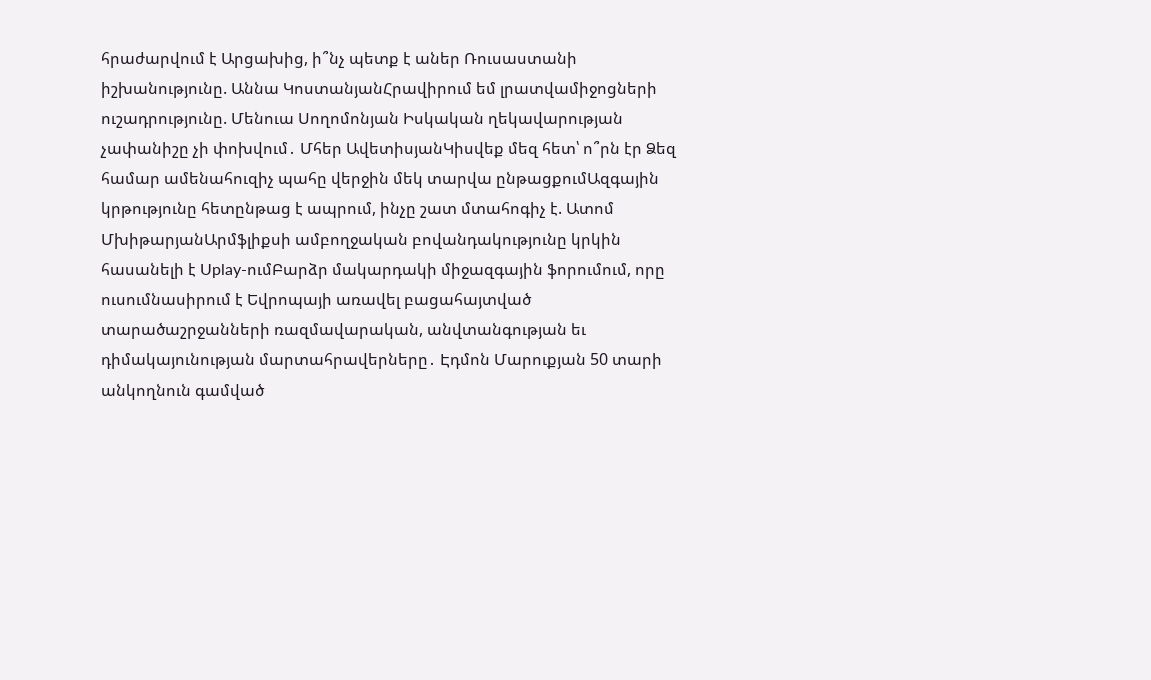հրաժարվում է Արցախից, ի՞նչ պետք է աներ Ռուսաստանի իշխանությունը. Աննա ԿոստանյանՀրավիրում եմ լրատվամիջոցների ուշադրությունը. Մենուա Սողոմոնյան Իսկական ղեկավարության չափանիշը չի փոխվում․ Մհեր ԱվետիսյանԿիսվեք մեզ հետ՝ ո՞րն էր Ձեզ համար ամենահուզիչ պահը վերջին մեկ տարվա ընթացքումԱզգային կրթությունը հետընթաց է ապրում, ինչը շատ մտահոգիչ է. Ատոմ ՄխիթարյանԱրմֆլիքսի ամբողջական բովանդակությունը կրկին հասանելի է Uplay-ումԲարձր մակարդակի միջազգային ֆորումում, որը ուսումնասիրում է Եվրոպայի առավել բացահայտված տարածաշրջանների ռազմավարական, անվտանգության եւ դիմակայունության մարտահրավերները․ Էդմոն Մարուքյան 50 տարի անկողնուն գամված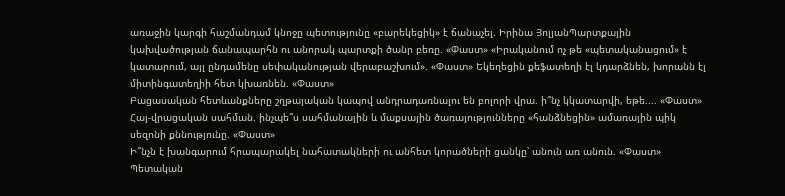առաջին կարգի հաշմանդամ կնոջը պետությունը «բարեկեցիկ» է ճանաչել. Իրինա ՅոլյանՊարտքային կախվածության ճանապարհն ու անորակ պարտքի ծանր բեռը. «Փաստ» «Իրականում ոչ թե «պետականացում» է կատարում, այլ ընդամենը սեփականության վերաբաշխում». «Փաստ» Եկեղեցին քեֆատեղի էլ կդարձնեն, խորանն էլ միտինգատեղիի հետ կխառնեն. «Փաստ»
Բացասական հետևանքները շղթայական կապով անդրադառնալու են բոլորի վրա. ի՞նչ կկատարվի, եթե.... «Փաստ»
Հայ-վրացական սահման. ինչպե՞ս սահմանային և մաքսային ծառայությունները «հանձնեցին» ամառային պիկ սեզոնի քննությունը. «Փաստ»
Ի՞նչն է խանգարում հրապարակել նահատակների ու անհետ կորածների ցանկը՝ անուն առ անուն. «Փաստ» Պետական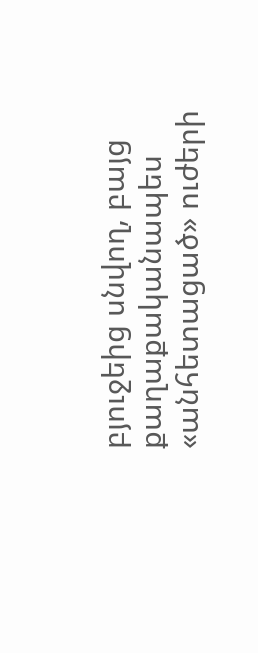բյուջեից սնվող, բայց քաղաքականապես «անհետացած» ուժերի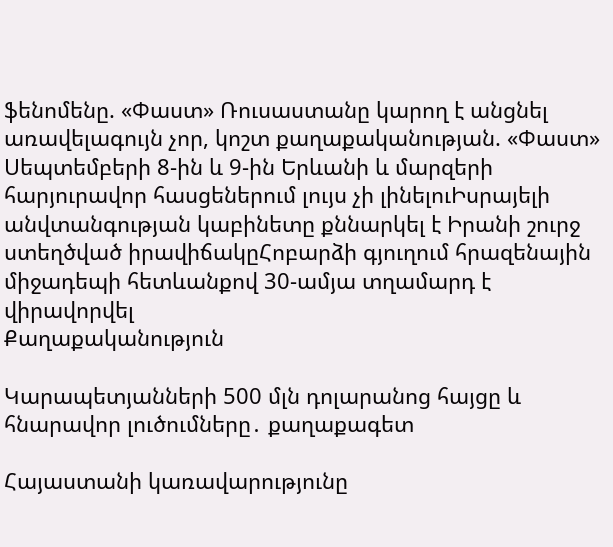ֆենոմենը. «Փաստ» Ռուսաստանը կարող է անցնել առավելագույն չոր, կոշտ քաղաքականության. «Փաստ» Սեպտեմբերի 8-ին և 9-ին Երևանի և մարզերի հարյուրավոր հասցեներում լույս չի լինելուԻսրայելի անվտանգության կաբինետը քննարկել է Իրանի շուրջ ստեղծված իրավիճակըՀոբարձի գյուղում հրազենային միջադեպի հետևանքով 30-ամյա տղամարդ է վիրավորվել
Քաղաքականություն

Կարապետյանների 500 մլն դոլարանոց հայցը և հնարավոր լուծումները․ քաղաքագետ

Հայաստանի կառավարությունը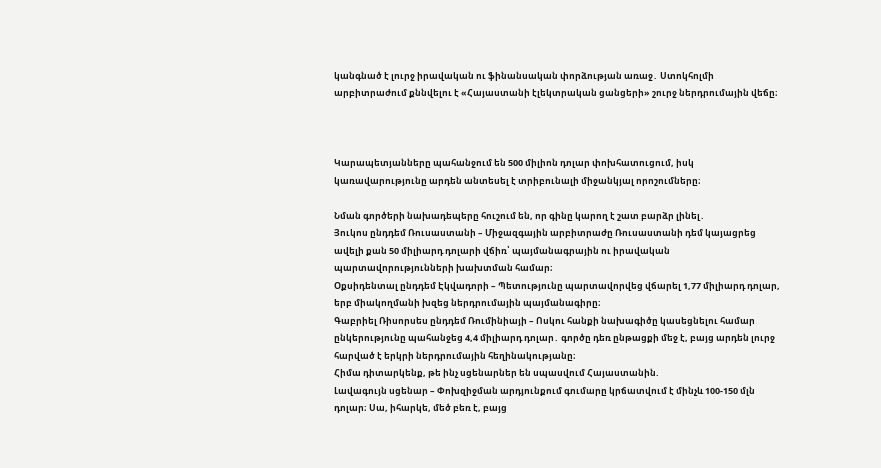կանգնած է լուրջ իրավական ու ֆինանսական փորձության առաջ․ Ստոկհոլմի արբիտրաժում քննվելու է «Հայաստանի էլեկտրական ցանցերի» շուրջ ներդրումային վեճը։



Կարապետյանները պահանջում են 500 միլիոն դոլար փոխհատուցում, իսկ կառավարությունը արդեն անտեսել է տրիբունալի միջանկյալ որոշումները։

Նման գործերի նախադեպերը հուշում են, որ գինը կարող է շատ բարձր լինել․
Յուկոս ընդդեմ Ռուսաստանի – Միջազգային արբիտրաժը Ռուսաստանի դեմ կայացրեց ավելի քան 50 միլիարդ դոլարի վճիռ՝ պայմանագրային ու իրավական պարտավորությունների խախտման համար։
Օքսիդենտալ ընդդեմ Էկվադորի – Պետությունը պարտավորվեց վճարել 1,77 միլիարդ դոլար, երբ միակողմանի խզեց ներդրումային պայմանագիրը։
Գաբրիել Ռիսորսես ընդդեմ Ռումինիայի – Ոսկու հանքի նախագիծը կասեցնելու համար ընկերությունը պահանջեց 4,4 միլիարդ դոլար․ գործը դեռ ընթացքի մեջ է, բայց արդեն լուրջ հարված է երկրի ներդրումային հեղինակությանը։
Հիմա դիտարկենք, թե ինչ սցենարներ են սպասվում Հայաստանին.
Լավագույն սցենար – Փոխզիջման արդյունքում գումարը կրճատվում է մինչև 100-150 մլն դոլար։ Սա, իհարկե, մեծ բեռ է, բայց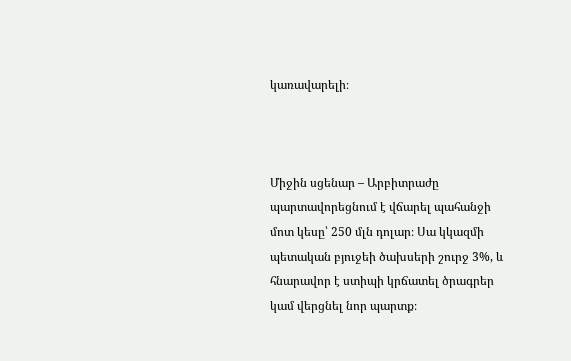կառավարելի։



Միջին սցենար – Արբիտրաժը պարտավորեցնում է վճարել պահանջի մոտ կեսը՝ 250 մլն դոլար։ Սա կկազմի պետական բյուջեի ծախսերի շուրջ 3%, և հնարավոր է ստիպի կրճատել ծրագրեր կամ վերցնել նոր պարտք։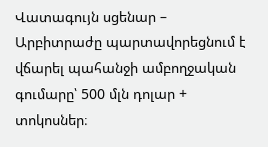Վատագույն սցենար – Արբիտրաժը պարտավորեցնում է վճարել պահանջի ամբողջական գումարը՝ 500 մլն դոլար + տոկոսներ։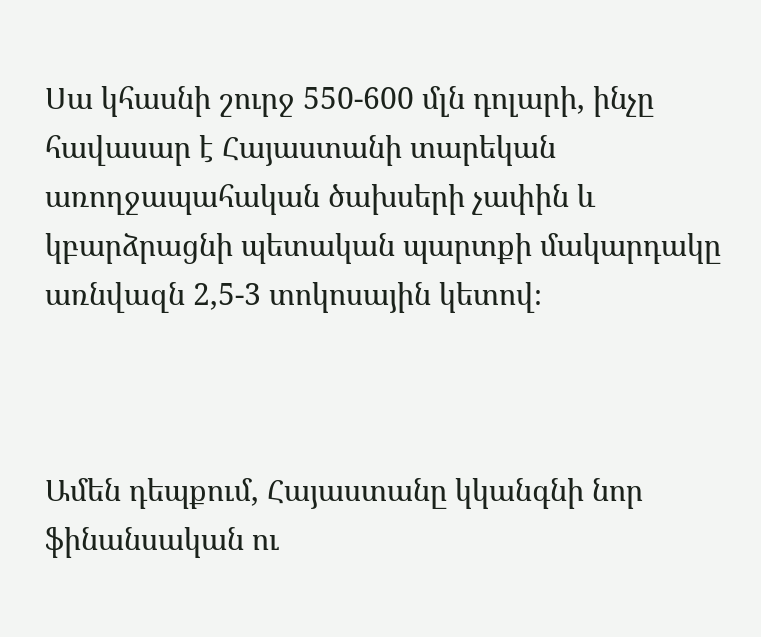Սա կհասնի շուրջ 550-600 մլն դոլարի, ինչը հավասար է Հայաստանի տարեկան առողջապահական ծախսերի չափին և կբարձրացնի պետական պարտքի մակարդակը առնվազն 2,5-3 տոկոսային կետով։



Ամեն դեպքում, Հայաստանը կկանգնի նոր ֆինանսական ու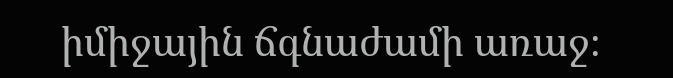իմիջային ճգնաժամի առաջ։